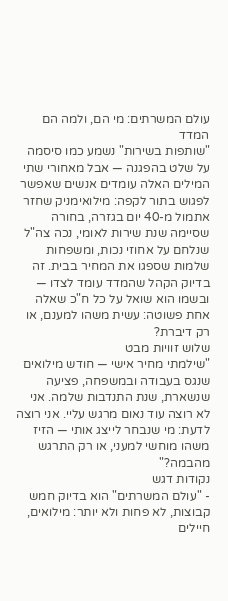עולם המשרתים: מי הם, ולמה הם המדד
"שותפות בשירות" נשמע כמו סיסמה על שלט בהפגנה — אבל מאחורי שתי המילים האלה עומדים אנשים שאפשר לפגוש בתור לקפה: מילואימניק שחזר אתמול מ-40 יום בגזרה, בחורה שסיימה שנת שירות לאומי, נכה צה"ל שנלחם על אחוזי נכות, ומשפחות שלמות שספגו את המחיר בבית. זה בדיוק הקהל שהמדד עומד לצדו — ובשמו הוא שואל על כל ח"כ שאלה אחת פשוטה: עשית משהו למענם, או רק דיברת?
שלוש זוויות מבט
"שילמתי מחיר אישי — חודש מילואים שנגס בעבודה ובמשפחה, פציעה שנשארת, שנת התנדבות שלמה. אני לא רוצה עוד נאום מרגש עליי. אני רוצה לדעת: מי שנבחר לייצג אותי — הזיז משהו מוחשי למעני, או רק התרגש מהבמה?"
נקודות דגש
- "עולם המשרתים" הוא בדיוק חמש קבוצות, לא פחות ולא יותר: מילואים, חיילים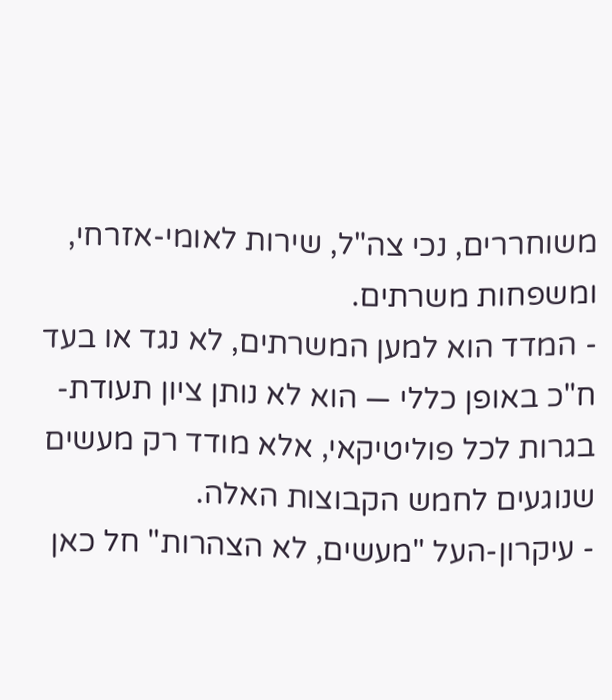משוחררים, נכי צה"ל, שירות לאומי-אזרחי, ומשפחות משרתים.
- המדד הוא למען המשרתים, לא נגד או בעד ח"כ באופן כללי — הוא לא נותן ציון תעודת-בגרות לכל פוליטיקאי, אלא מודד רק מעשים שנוגעים לחמש הקבוצות האלה.
- עיקרון-העל "מעשים, לא הצהרות" חל כאן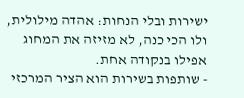ישירות ובלי הנחות: אהדה מילולית, ולו הכי כנה, לא מזיזה את המחוג אפילו בנקודה אחת.
- שותפות בשירות הוא הציר המרכזי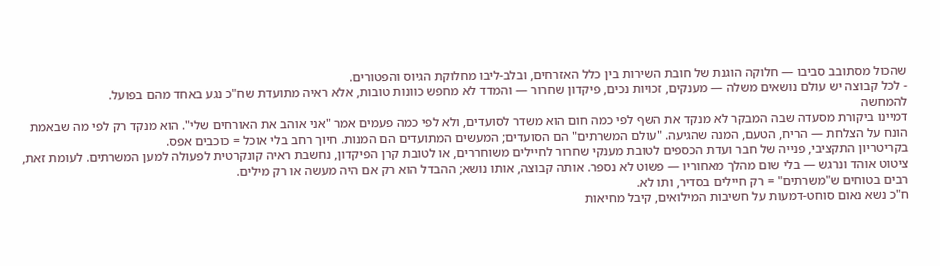שהכול מסתובב סביבו — חלוקה הוגנת של חובת השירות בין כלל האזרחים, ובלב-ליבו מחלוקת הגיוס והפטורים.
- לכל קבוצה יש עולם נושאים משלה — מענקים, זכויות נכים, פיקדון שחרור — והמדד לא מחפש כוונות טובות, אלא ראיה מתועדת שח"כ נגע באחד מהם בפועל.
להמחשה
דמיינו ביקורת מסעדה שבה המבקר לא מנקד את השף לפי כמה חום הוא משדר לסועדים, ולא לפי כמה פעמים אמר "אני אוהב את האורחים שלי". הוא מנקד רק לפי מה שבאמת הונח על הצלחת — הריח, הטעם, המנה שהגיעה. "עולם המשרתים" הם הסועדים; המעשים המתועדים הם המנות. חיוך רחב בלי אוכל = כוכבים אפס.
בקריטריון התקציבי, פנייה של חבר ועדת הכספים לטובת מענקי שחרור לחיילים משוחררים, או לטובת קרן הפיקדון, נחשבת ראיה קונקרטית לפעולה למען המשרתים. לעומת זאת, ציטוט אוהד ונרגש — בלי שום מהלך מאחוריו — פשוט לא נספר. אותה קבוצה, אותו נושא; ההבדל הוא רק אם היה מעשה או רק מילים.
רבים בטוחים ש"משרתים" = רק חיילים בסדיר, ותו לא.
ח"כ נשא נאום סוחט-דמעות על חשיבות המילואים, קיבל מחיאות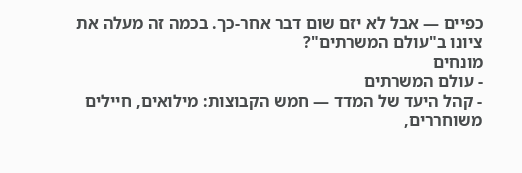כפיים — אבל לא יזם שום דבר אחר-כך. בכמה זה מעלה את ציונו ב"עולם המשרתים"?
מונחים
- עולם המשרתים
- קהל היעד של המדד — חמש הקבוצות: מילואים, חיילים משוחררים,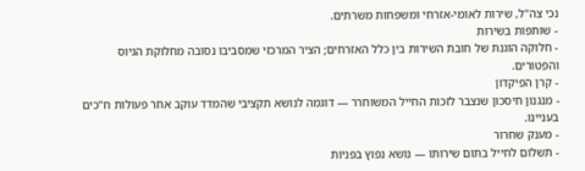נכי צה"ל, שירות לאומי-אזרחי ומשפחות משרתים.
- שותפות בשירות
- חלוקה הוגנת של חובת השירות בין כלל האזרחים; הציר המרכזי שמסביבו נסובה מחלוקת הגיוס והפטורים.
- קרן הפיקדון
- מנגנון חיסכון שנצבר לזכות החייל המשוחרר — דוגמה לנושא תקציבי שהמדד עוקב אחר פעולות ח"כים בעניינו.
- מענק שחרור
- תשלום לחייל בתום שירותו — נושא נפוץ בפניות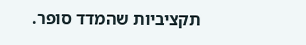תקציביות שהמדד סופר.